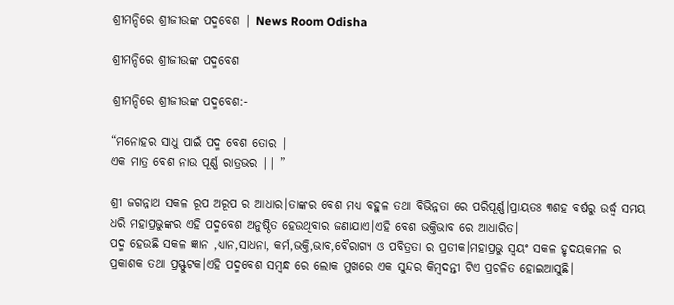ଶ୍ରୀମନ୍ଦିରେ ଶ୍ରୀଜୀଉଙ୍କ ପଦ୍ମବେଶ | News Room Odisha

ଶ୍ରୀମନ୍ଦିରେ ଶ୍ରୀଜୀଉଙ୍କ ପଦ୍ମବେଶ

ଶ୍ରୀମନ୍ଦିରେ ଶ୍ରୀଜୀଉଙ୍କ ପଦ୍ମବେଶ:-

“ମନୋହର ସାଧୁ ପାଇଁ ପଦ୍ମ ବେଶ ତୋର |
ଏକ ମାତ୍ର ବେଶ ନାଉ ପୂର୍ଣ୍ଣ ରାତ୍ରଭର || ”

ଶ୍ରୀ ଜଗନ୍ନାଥ ସକଳ ରୂପ ଅରୂପ ର ଆଧାର।ତାଙ୍କର ବେଶ ମଧ୍ୟ ବହୁଳ ତଥା ବିଭିନ୍ନତା ରେ ପରିପୂର୍ଣ୍ଣ।ପ୍ରାୟତଃ ୩ଶହ ବର୍ଷରୁ ଉର୍ଦ୍ଧ୍ଵ ସମୟ ଧରି ମହାପ୍ରଭୁଙ୍କର ଏହି ପଦ୍ମବେଶ ଅନୁଷ୍ଠିତ ହେଉଥିବାର ଜଣାଯାଏ।ଏହି ବେଶ ଭକ୍ତିଭାବ ରେ ଆଧାରିତ।
ପଦ୍ମ ହେଉଛି ସକଳ ଜ୍ଞାନ ,ଧ୍ୟାନ,ସାଧନା, କର୍ମ,ଭକ୍ତି,ଭାବ,ବୈରାଗ୍ୟ ଓ ପବିତ୍ରତା ର ପ୍ରତୀକ।ମହାପ୍ରଭୁ ସ୍ୱୟଂ ସକଳ ହୃଦୟକମଳ ର ପ୍ରକାଶକ ତଥା ପ୍ରସ୍ଫୁଟକ।ଏହି ପଦ୍ମବେଶ ସମ୍ବନ୍ଧ ରେ ଲୋକ ମୁଖରେ ଏକ ସୁନ୍ଦର କିମ୍ବଦନ୍ତୀ ଟିଏ ପ୍ରଚଳିତ ହୋଇଆସୁଛି।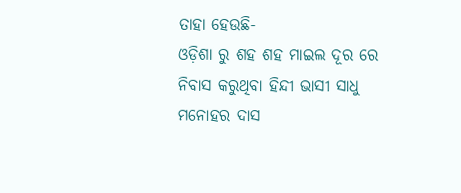ତାହା ହେଉଛି-
ଓଡ଼ିଶା ରୁ ଶହ ଶହ ମାଇଲ ଦୂର ରେ ନିବାସ କରୁଥିବା ହିନ୍ଦୀ ଭାସୀ ସାଧୁ ମନୋହର ଦାସ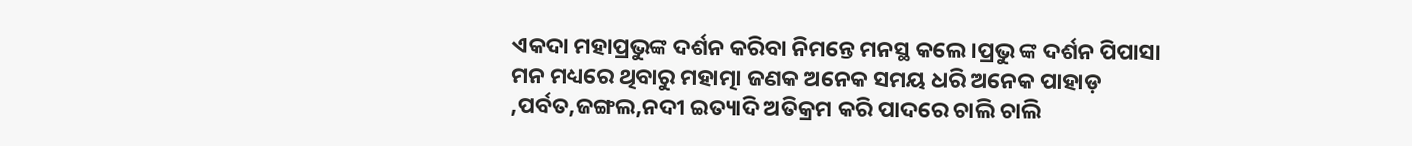ଏକଦା ମହାପ୍ରଭୁଙ୍କ ଦର୍ଶନ କରିବା ନିମନ୍ତେ ମନସ୍ଥ କଲେ।ପ୍ରଭୁ ଙ୍କ ଦର୍ଶନ ପିପାସା ମନ ମଧ୍ୟରେ ଥିବାରୁ ମହାତ୍ମା ଜଣକ ଅନେକ ସମୟ ଧରି ଅନେକ ପାହାଡ଼ ,ପର୍ବତ,ଜଙ୍ଗଲ,ନଦୀ ଇତ୍ୟାଦି ଅତିକ୍ରମ କରି ପାଦରେ ଚାଲି ଚାଲି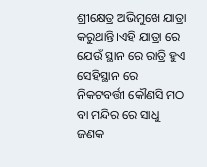ଶ୍ରୀକ୍ଷେତ୍ର ଅଭିମୁଖେ ଯାତ୍ରା କରୁଥାନ୍ତି।ଏହି ଯାତ୍ରା ରେ ଯେଉଁ ସ୍ଥାନ ରେ ରାତ୍ରି ହୁଏ ସେହିସ୍ଥାନ ରେ ନିକଟବର୍ତ୍ତୀ କୌଣସି ମଠ ବା ମନ୍ଦିର ରେ ସାଧୁ ଜଣକ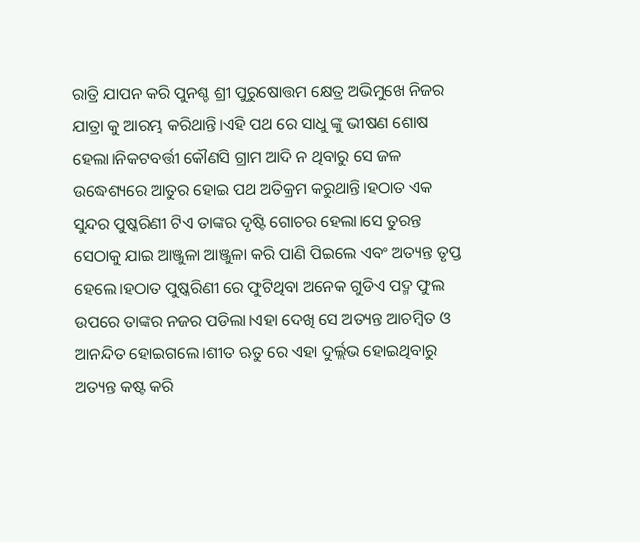ରାତ୍ରି ଯାପନ କରି ପୁନଶ୍ଚ ଶ୍ରୀ ପୁରୁଷୋତ୍ତମ କ୍ଷେତ୍ର ଅଭିମୁଖେ ନିଜର ଯାତ୍ରା କୁ ଆରମ୍ଭ କରିଥାନ୍ତି।ଏହି ପଥ ରେ ସାଧୁ ଙ୍କୁ ଭୀଷଣ ଶୋଷ ହେଲା।ନିକଟବର୍ତ୍ତୀ କୌଣସି ଗ୍ରାମ ଆଦି ନ ଥିବାରୁ ସେ ଜଳ ଉଦ୍ଧେଶ୍ୟରେ ଆତୁର ହୋଇ ପଥ ଅତିକ୍ରମ କରୁଥାନ୍ତି।ହଠାତ ଏକ ସୁନ୍ଦର ପୁଷ୍କରିଣୀ ଟିଏ ତାଙ୍କର ଦୃଷ୍ଟି ଗୋଚର ହେଲା।ସେ ତୁରନ୍ତ ସେଠାକୁ ଯାଇ ଆଞ୍ଜୁଳା ଆଞ୍ଜୁଳା କରି ପାଣି ପିଇଲେ ଏବଂ ଅତ୍ୟନ୍ତ ତୃପ୍ତ ହେଲେ।ହଠାତ ପୁଷ୍କରିଣୀ ରେ ଫୁଟିଥିବା ଅନେକ ଗୁଡିଏ ପଦ୍ମ ଫୁଲ ଉପରେ ତାଙ୍କର ନଜର ପଡିଲା।ଏହା ଦେଖି ସେ ଅତ୍ୟନ୍ତ ଆଚମ୍ବିତ ଓ ଆନନ୍ଦିତ ହୋଇଗଲେ।ଶୀତ ଋତୁ ରେ ଏହା ଦୁର୍ଲ୍ଲଭ ହୋଇଥିବାରୁ ଅତ୍ୟନ୍ତ କଷ୍ଟ କରି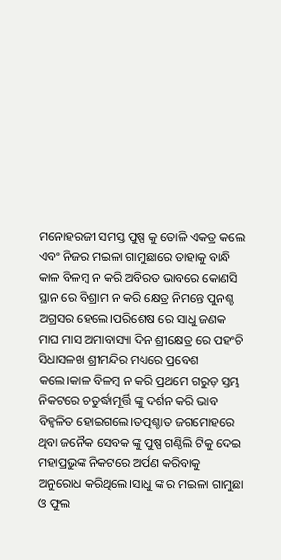ମନୋହରଜୀ ସମସ୍ତ ପୁଷ୍ପ କୁ ତୋଳି ଏକତ୍ର କଲେ ଏବଂ ନିଜର ମଇଳା ଗାମୁଛାରେ ତାହାକୁ ବାନ୍ଧି କାଳ ବିଳମ୍ବ ନ କରି ଅବିରତ ଭାବରେ କୋଣସି ସ୍ଥାନ ରେ ବିଶ୍ରାମ ନ କରି କ୍ଷେତ୍ର ନିମନ୍ତେ ପୁନଶ୍ଚ ଅଗ୍ରସର ହେଲେ।ପରିଶେଷ ରେ ସାଧୁ ଜଣକ ମାଘ ମାସ ଅମାବାସ୍ୟା ଦିନ ଶ୍ରୀକ୍ଷେତ୍ର ରେ ପହଂଚି ସିଧାସଳଖ ଶ୍ରୀମନ୍ଦିର ମଧ୍ୟରେ ପ୍ରବେଶ କଲେ।କାଳ ବିଳମ୍ବ ନ କରି ପ୍ରଥମେ ଗରୁଡ଼ ସ୍ତମ୍ଭ ନିକଟରେ ଚତୁର୍ଦ୍ଧାମୂର୍ତ୍ତି ଙ୍କୁ ଦର୍ଶନ କରି ଭାବ ବିହ୍ଵଳିତ ହୋଇଗଲେ।ତତ୍ପଶ୍ଚାତ ଜଗମୋହରେ ଥିବା ଜନୈକ ସେବକ ଙ୍କୁ ପୁଷ୍ପ ଗଣ୍ଠିଲି ଟିକୁ ଦେଇ ମହାପ୍ରଭୁଙ୍କ ନିକଟରେ ଅର୍ପଣ କରିବାକୁ ଅନୁରୋଧ କରିଥିଲେ।ସାଧୁ ଙ୍କ ର ମଇଳା ଗାମୁଛା ଓ ଫୁଲ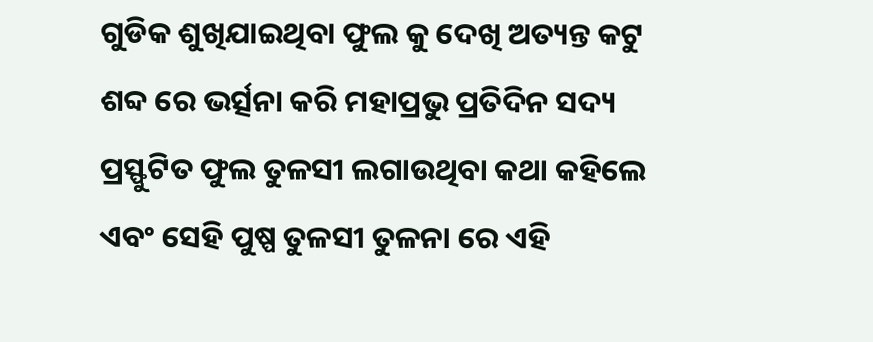ଗୁଡିକ ଶୁଖିଯାଇଥିବା ଫୁଲ କୁ ଦେଖି ଅତ୍ୟନ୍ତ କଟୁ ଶବ୍ଦ ରେ ଭର୍ତ୍ସନା କରି ମହାପ୍ରଭୁ ପ୍ରତିଦିନ ସଦ୍ୟ ପ୍ରସ୍ଫୁଟିତ ଫୁଲ ତୁଳସୀ ଲଗାଉଥିବା କଥା କହିଲେ ଏବଂ ସେହି ପୁଷ୍ପ ତୁଳସୀ ତୁଳନା ରେ ଏହି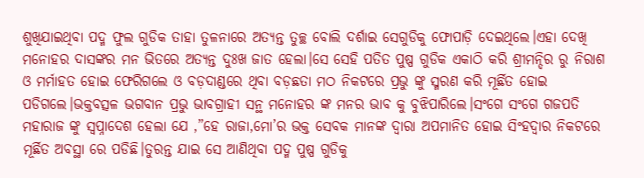ଶୁଖିଯାଇଥିବା ପଦ୍ମ ଫୁଲ ଗୁଡିକ ତାହା ତୁଳନାରେ ଅତ୍ୟନ୍ତ ତୁଚ୍ଛ ବୋଲି ଦର୍ଶାଇ ସେଗୁଡିକୁ ଫୋପାଡ଼ି ଦେଇଥିଲେ।ଏହା ଦେଖି ମନୋହର ଦାସଙ୍କର ମନ ଭିତରେ ଅତ୍ୟନ୍ତ ଦୁଃଖ ଜାତ ହେଲା।ସେ ସେହି ପତିତ ପୁଷ୍ପ ଗୁଡିକ ଏକାଠି କରି ଶ୍ରୀମନ୍ଦିର ରୁ ନିରାଶ ଓ ମର୍ମାହତ ହୋଇ ଫେରିଗଲେ ଓ ବଡ଼ଦାଣ୍ଡରେ ଥିବା ବଡ଼ଛତା ମଠ ନିକଟରେ ପ୍ରଭୁ ଙ୍କୁ ସ୍ମରଣ କରି ମୂର୍ଛିତ ହୋଇ ପଡିଗଲେ।ଭକ୍ତବତ୍ସଳ ଭଗବାନ ପ୍ରଭୁ ଭାବଗ୍ରାହୀ ସନ୍ଥ ମନୋହର ଙ୍କ ମନର ଭାବ କୁ ବୁଝିପାରିଲେ।ସଂଗେ ସଂଗେ ଗଜପତି ମହାରାଜ ଙ୍କୁ ସ୍ୱପ୍ନାଦେଶ ହେଲା ଯେ ,”ହେ ରାଜା,ମୋ’ର ଭକ୍ତ ସେବକ ମାନଙ୍କ ଦ୍ୱାରା ଅପମାନିତ ହୋଇ ସିଂହଦ୍ୱାର ନିକଟରେ ମୂର୍ଛିତ ଅବସ୍ଥା ରେ ପଡିଛି।ତୁରନ୍ତ ଯାଇ ସେ ଆଣିଥିବା ପଦ୍ମ ପୁଷ୍ପ ଗୁଡିକୁ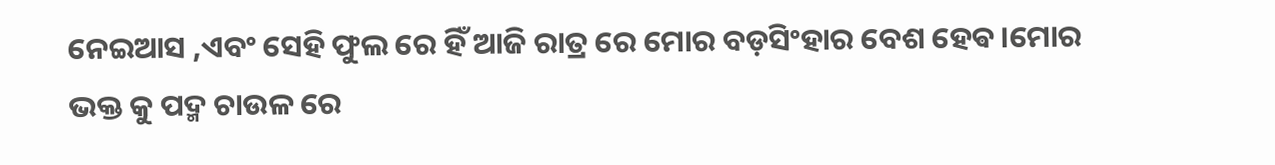ନେଇଆସ ,ଏବଂ ସେହି ଫୁଲ ରେ ହିଁ ଆଜି ରାତ୍ର ରେ ମୋର ବଡ଼ସିଂହାର ବେଶ ହେଵ।ମୋର ଭକ୍ତ କୁ ପଦ୍ମ ଚାଉଳ ରେ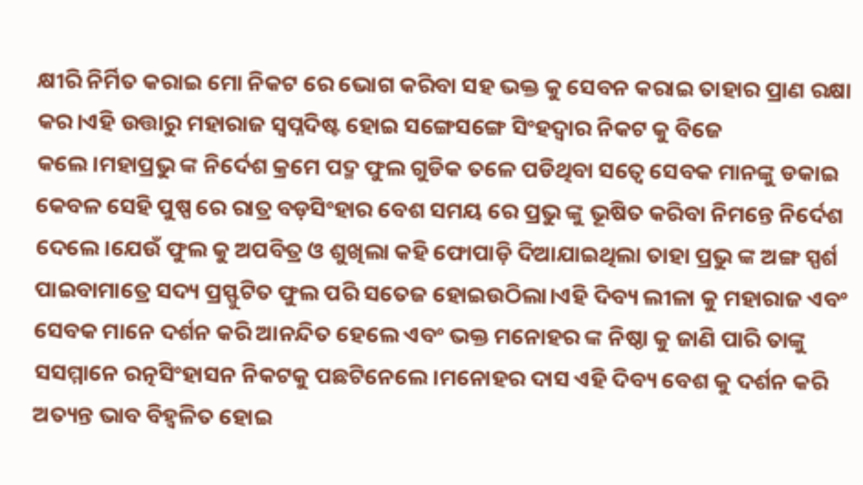କ୍ଷୀରି ନିର୍ମିତ କରାଇ ମୋ ନିକଟ ରେ ଭୋଗ କରିବା ସହ ଭକ୍ତ କୁ ସେବନ କରାଇ ତାହାର ପ୍ରାଣ ରକ୍ଷା କର।ଏହି ଉତ୍ତାରୁ ମହାରାଜ ସ୍ୱପ୍ନଦିଷ୍ଟ ହୋଇ ସଙ୍ଗେସଙ୍ଗେ ସିଂହଦ୍ୱାର ନିକଟ କୁ ବିଜେ କଲେ।ମହାପ୍ରଭୁ ଙ୍କ ନିର୍ଦେଶ କ୍ରମେ ପଦ୍ମ ଫୁଲ ଗୁଡିକ ତଳେ ପଡିଥିବା ସତ୍ୱେ ସେବକ ମାନଙ୍କୁ ଡକାଇ କେବଳ ସେହି ପୁଷ୍ପ ରେ ରାତ୍ର ବଡ଼ସିଂହାର ବେଶ ସମୟ ରେ ପ୍ରଭୁ ଙ୍କୁ ଭୂଷିତ କରିବା ନିମନ୍ତେ ନିର୍ଦେଶ ଦେଲେ।ଯେଉଁ ଫୁଲ କୁ ଅପବିତ୍ର ଓ ଶୁଖିଲା କହି ଫୋପାଡ଼ି ଦିଆଯାଇଥିଲା ତାହା ପ୍ରଭୁ ଙ୍କ ଅଙ୍ଗ ସ୍ପର୍ଶ ପାଇବାମାତ୍ରେ ସଦ୍ୟ ପ୍ରସ୍ଫୁଟିତ ଫୁଲ ପରି ସତେଜ ହୋଇଉଠିଲା।ଏହି ଦିବ୍ୟ ଲୀଳା କୁ ମହାରାଜ ଏବଂ ସେବକ ମାନେ ଦର୍ଶନ କରି ଆନନ୍ଦିତ ହେଲେ ଏବଂ ଭକ୍ତ ମନୋହର ଙ୍କ ନିଷ୍ଠା କୁ ଜାଣି ପାରି ତାଙ୍କୁ ସସମ୍ମାନେ ରତ୍ନସିଂହାସନ ନିକଟକୁ ପଛଟିନେଲେ।ମନୋହର ଦାସ ଏହି ଦିବ୍ୟ ବେଶ କୁ ଦର୍ଶନ କରି ଅତ୍ୟନ୍ତ ଭାବ ବିହ୍ଵଳିତ ହୋଇ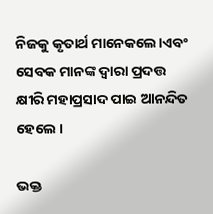ନିଜକୁ କୃତାର୍ଥ ମାନେକଲେ।ଏବଂ ସେବକ ମାନଙ୍କ ଦ୍ୱାରା ପ୍ରଦତ୍ତ କ୍ଷୀରି ମହାପ୍ରସାଦ ପାଇ ଆନନ୍ଦିତ ହେଲେ ।

ଭକ୍ତ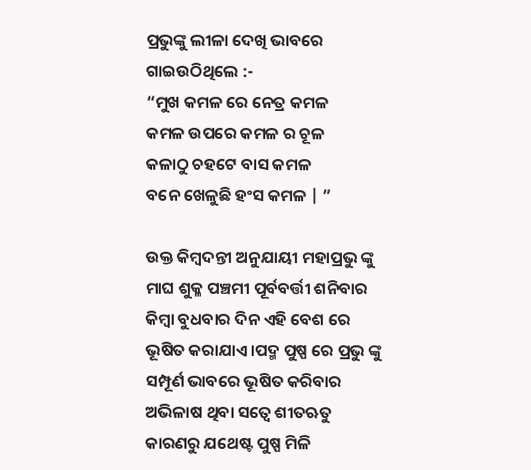ପ୍ରଭୁଙ୍କୁ ଲୀଳା ଦେଖି ଭାବରେ ଗାଇଉଠିଥିଲେ :-
“ମୁଖ କମଳ ରେ ନେତ୍ର କମଳ
କମଳ ଉପରେ କମଳ ର ଚୂଳ
କଳାଠୁ ଚହଟେ ବାସ କମଳ
ବନେ ଖେଳୁଛି ହଂସ କମଳ | ”

ଉକ୍ତ କିମ୍ବଦନ୍ତୀ ଅନୁଯାୟୀ ମହାପ୍ରଭୁ ଙ୍କୁ ମାଘ ଶୁକ୍ଳ ପଞ୍ଚମୀ ପୂର୍ବବର୍ତ୍ତୀ ଶନିବାର କିମ୍ବା ବୁଧବାର ଦିନ ଏହି ବେଶ ରେ ଭୂଷିତ କରାଯାଏ।ପଦ୍ମ ପୁଷ୍ପ ରେ ପ୍ରଭୁ ଙ୍କୁ ସମ୍ପୂର୍ଣ ଭାବରେ ଭୂଷିତ କରିବାର ଅଭିଳାଷ ଥିବା ସତ୍ୱେ ଶୀତଋତୁ କାରଣରୁ ଯଥେଷ୍ଟ ପୁଷ୍ପ ମିଳି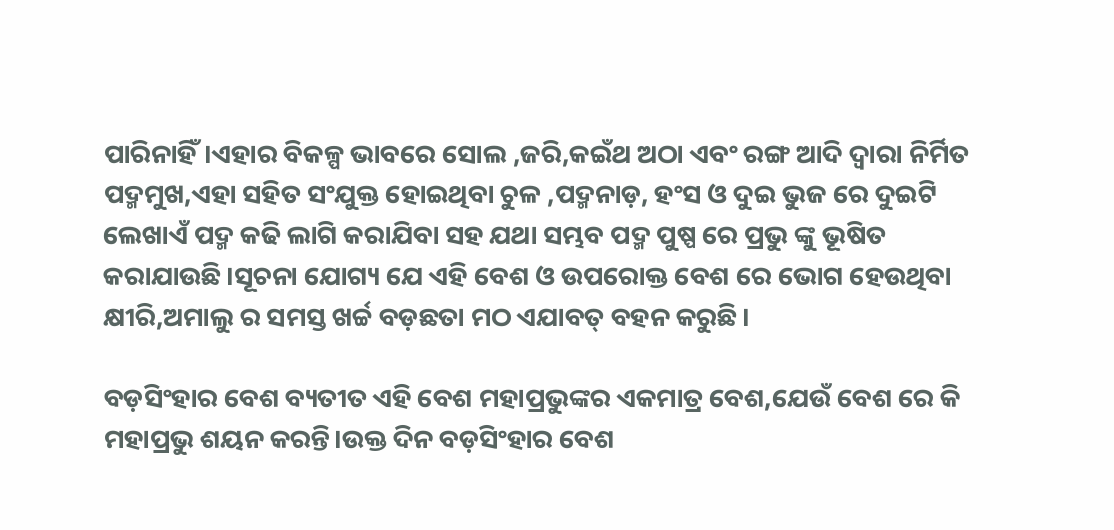ପାରିନାହିଁ।ଏହାର ବିକଳ୍ପ ଭାବରେ ସୋଲ ,ଜରି,କଇଁଥ ଅଠା ଏବଂ ରଙ୍ଗ ଆଦି ଦ୍ୱାରା ନିର୍ମିତ ପଦ୍ମମୁଖ,ଏହା ସହିତ ସଂଯୁକ୍ତ ହୋଇଥିବା ଚୁଳ ,ପଦ୍ମନାଡ଼, ହଂସ ଓ ଦୁଇ ଭୁଜ ରେ ଦୁଇଟି ଲେଖାଏଁ ପଦ୍ମ କଢି ଲାଗି କରାଯିବା ସହ ଯଥା ସମ୍ଭବ ପଦ୍ମ ପୁଷ୍ପ ରେ ପ୍ରଭୁ ଙ୍କୁ ଭୂଷିତ କରାଯାଉଛି।ସୂଚନା ଯୋଗ୍ୟ ଯେ ଏହି ବେଶ ଓ ଉପରୋକ୍ତ ବେଶ ରେ ଭୋଗ ହେଉଥିବା କ୍ଷୀରି,ଅମାଲୁ ର ସମସ୍ତ ଖର୍ଚ୍ଚ ବଡ଼ଛତା ମଠ ଏଯାବତ୍ ବହନ କରୁଛି।

ବଡ଼ସିଂହାର ବେଶ ବ୍ୟତୀତ ଏହି ବେଶ ମହାପ୍ରଭୁଙ୍କର ଏକମାତ୍ର ବେଶ,ଯେଉଁ ବେଶ ରେ କି ମହାପ୍ରଭୁ ଶୟନ କରନ୍ତି।ଉକ୍ତ ଦିନ ବଡ଼ସିଂହାର ବେଶ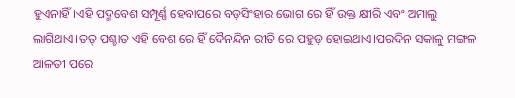ହୁଏନାହିଁ।ଏହି ପଦ୍ମବେଶ ସମ୍ପୂର୍ଣ୍ଣ ହେବାପରେ ବଡ଼ସିଂହାର ଭୋଗ ରେ ହିଁ ଉକ୍ତ କ୍ଷୀରି ଏବଂ ଅମାଲୁ ଲାଗିଥାଏ।ତତ୍ ପଶ୍ଚାତ ଏହି ବେଶ ରେ ହିଁ ଦୈନନ୍ଦିନ ରୀତି ରେ ପହୁଡ଼ ହୋଇଥାଏ।ପରଦିନ ସକାଳୁ ମଙ୍ଗଳ ଆଳତୀ ପରେ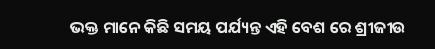ଭକ୍ତ ମାନେ କିଛି ସମୟ ପର୍ଯ୍ୟନ୍ତ ଏହି ବେଶ ରେ ଶ୍ରୀଜୀଉ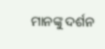ମାନଙ୍କୁ ଦର୍ଶନ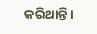କରିଥାନ୍ତି।